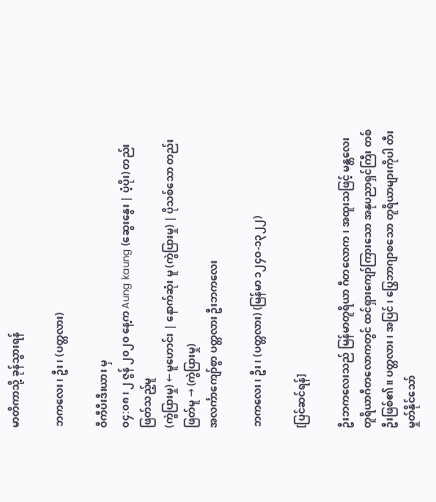မာတိကာသို့ ခုန်သွားရန်

ဘကလေး၊ ဦး၊ (ပတ္တလား)

ဝီကီပီးဒီးယား မှ
၀၄:၀၈၊ ၂ ဇွန် ၂၀၂၀ နေ့က Aung kaung (ဆွေးနွေး | ပံ့ပိုး) တည်းဖြတ်သည့်မူ
(ကွဲပြားမှု) ← မူဟောင်း | နောက်ဆုံး မူ (ကွဲပြားမှု) | ပိုသစ်သော တည်းဖြတ်မူ → (ကွဲပြားမှု)
အလင်္ကာကျော်စွာ ပတ္တလား ဦးဘကလေး

ဘကလေး၊ ဦး၊ (ပတ္တလား) (မြန်မာ ၁၂၄ဝ-၁၃၂၂)

[ပြင်ဆင်ရန်]

ဦးဘကလေးသည် မြန်မာတူရိယာ ဂီတလောက၊ အထူးသဖြင့် မန္တလေး တူရိယာဂီတလောကတွင် ထင်ရှားကျော်ကြားသော အနုပညာရှင်ကြီး တစ်ဦးဖြစ်၏။ ပတ္တလား၊ အပြင်၊ ပြွေဘာဂျာစသော တူရိယာများကိုပါ တီးမှုတ်နိုင်သော်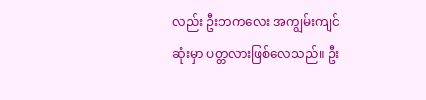လည်း ဦးဘကလေး အကျွမ်းကျင်ဆုံးမှာ ပတ္တလားဖြစ်လေသည်။ ဦး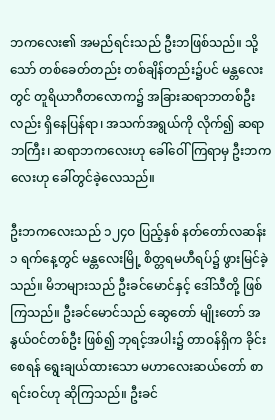ဘကလေး၏ အမည်ရင်းသည် ဦးဘဖြစ်သည်။ သို့သော် တစ်ခေတ်တည်း တစ်ချိန်တည်း၌ပင် မန္တလေးတွင် တူရိယာဂီတလောက၌ အခြားဆရာဘတစ်ဦးလည်း ရှိနေပြန်ရာ၊ အသက်အရွယ်ကို လိုက်၍ ဆရာဘကြီး၊ ဆရာဘကလေးဟု ခေါ်ဝေါ်ကြရာမှ ဦးဘကလေးဟု ခေါ်တွင်ခဲ့လေသည်။

ဦးဘကလေးသည် ၁၂၄ဝ ပြည့်နှစ် နတ်တော်လဆန်း ၁ ရက်နေ့တွင် မန္တလေးမြို့ စိတ္တရမဟီရပ်၌ ဖွားမြင်ခဲ့သည်။ မိဘများသည် ဦးခင်မောင်နှင့် ဒေါ်သီတို့ ဖြစ်ကြသည်။ ဦးခင်မောင်သည် ဆွေတော် မျိုးတော် အနွယ်ဝင်တစ်ဦး ဖြစ်၍ ဘုရင့်အပါး၌ တာဝန်ရှိက ခိုင်းစေရန် ရွေးချယ်ထားသော မဟာလေးဆယ်တော် စာရင်းဝင်ဟု ဆိုကြသည်။ ဦးခင်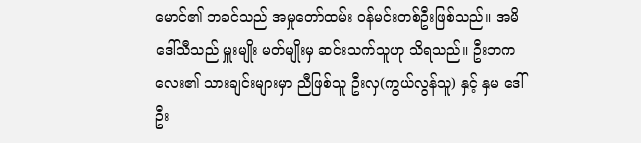မောင်၏ ဘခင်သည် အမှုတော်ထမ်း ဝန်မင်းတစ်ဦးဖြစ်သည်။ အမိ ဒေါ်သီသည် မှူးမျိုး မတ်မျိုးမှ ဆင်းသက်သူဟု သိရသည်။ ဦးဘကလေး၏ သားချင်းများမှာ ညီဖြစ်သူ ဦးလှ(ကွယ်လွန်သူ) နှင့် နှမ ဒေါ်ဦး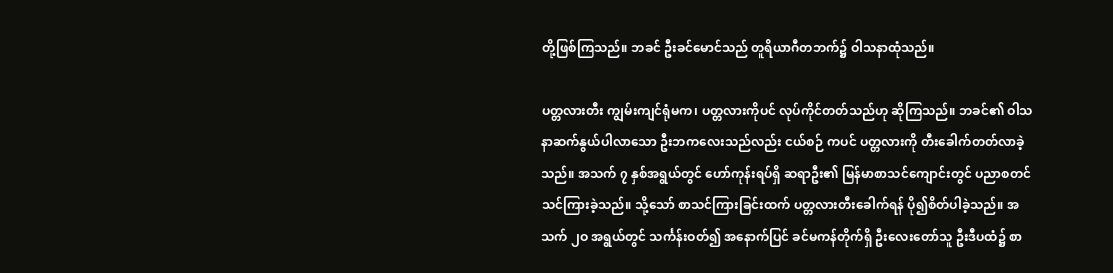တို့ဖြစ်ကြသည်။ ဘခင် ဦးခင်မောင်သည် တူရိယာဂီတဘက်၌ ဝါသနာထုံသည်။

ပတ္တလားတီး ကျွမ်းကျင်ရုံမက၊ ပတ္တလားကိုပင် လုပ်ကိုင်တတ်သည်ဟု ဆိုကြသည်။ ဘခင်၏ ဝါသနာဆက်နွယ်ပါလာသော ဦးဘကလေးသည်လည်း ငယ်စဉ် ကပင် ပတ္တလားကို တီးခေါက်တတ်လာခဲ့သည်။ အသက် ၇ နှစ်အရွယ်တွင် ဟော်ကုန်းရပ်ရှိ ဆရာဦး၏ မြန်မာစာသင်ကျောင်းတွင် ပညာစတင်သင်ကြားခဲ့သည်။ သို့သော် စာသင်ကြားခြင်းထက် ပတ္တလားတီးခေါက်ရန် ပို၍စိတ်ပါခဲ့သည်။ အသက် ၂ဝ အရွယ်တွင် သင်္ကန်းဝတ်၍ အနောက်ပြင် ခင်မကန်တိုက်ရှိ ဦးလေးတော်သူ ဦးဒီပထံ၌ စာ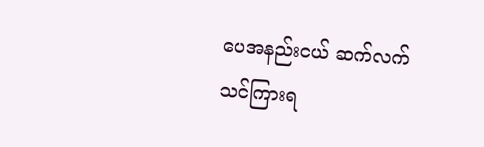ပေအနည်းငယ် ဆက်လက် သင်ကြားရ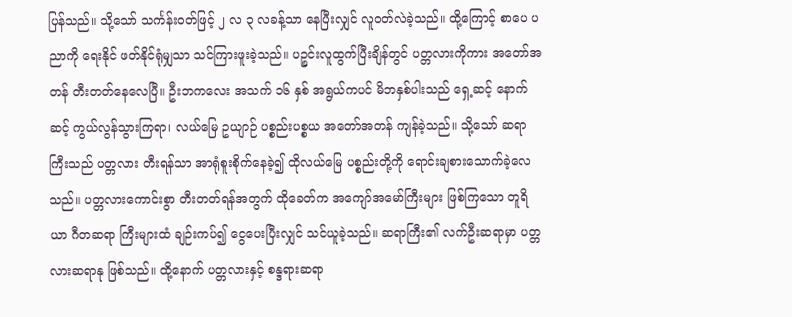ပြန်သည်။ သို့သော် သင်္ကန်းဝတ်ဖြင့် ၂ လ ၃ လခန့်သာ နေပြီးလျှင် လူဝတ်လဲခဲ့သည်။ ထို့ကြောင့် စာပေ ပညာကို ရေးနိုင် ဖတ်နိုင်ရုံမျှသာ သင်ကြားဖူးခဲ့သည်။ ပဉ္စင်းလူထွက်ပြီးချိန်တွင် ပတ္တလားကိုကား အတော်အတန် တီးတတ်နေလေပြီ။ ဦးဘကလေး အသက် ၁၆ နှစ် အရွယ်ကပင် မိဘနှစ်ပါးသည် ရှေ့ဆင့် နောက်ဆင့် ကွယ်လွန်သွားကြရာ၊ လယ်မြေ ဥယျာဉ် ပစ္စည်းပစ္စယ အတော်အတန် ကျန်ခဲ့သည်။ သို့သော် ဆရာ ကြီးသည် ပတ္တလား တီးရန်သာ အာရုံစူးစိုက်နေခဲ့၍ ထိုလယ်မြေ ပစ္စည်းတို့ကို ရောင်းချစားသောက်ခဲ့လေသည်။ ပတ္တလားကောင်းစွာ တီးတတ်ရန်အတွက် ထိုခေတ်က အကျော်အမော်ကြီးများ ဖြစ်ကြသော တူရိယာ ဂီတဆရာ ကြီးများထံ ချဉ်းကပ်၍ ငွေပေးပြီးလျှင် သင်ယူခဲ့သည်။ ဆရာကြီး၏ လက်ဦးဆရာမှာ ပတ္တလားဆရာနု ဖြစ်သည်။ ထို့နောက် ပတ္တလားနှင့် စန္ဒရားဆရာ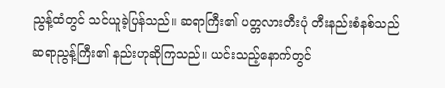ညွန့်ထံတွင် သင်ယူခဲ့ပြန်သည်။ ဆရာကြီး၏ ပတ္တလားတီးပုံ တီးနည်းစံနစ်သည် ဆရာညွန့်ကြီး၏ နည်းဟုဆိုကြသည်။ ယင်းသည့်နောက်တွင်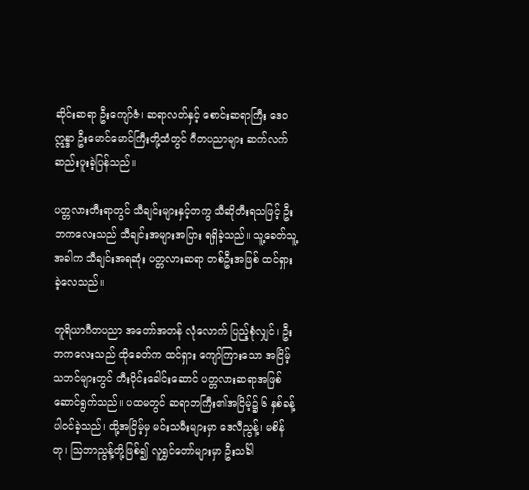ဆိုင်းဆရာ ဦးကျော်ဇံ၊ ဆရာလတ်နှင့် စောင်းဆရာကြီး ဒေဝ ဣန္ဒာ ဦးမောင်မောင်ကြီးတို့ထံတွင် ဂီတပညာများ ဆက်လက်ဆည်းပူးခဲ့ပြန်သည်။

ပတ္တလားတီးရာတွင် သီချင်းများနှင့်တကွ သီဆိုတီးရသဖြင့် ဦးဘကလေးသည် သီချင်းအများအပြား ရရှိခဲ့သည်။ သူ့ခေတ်သူ့အခါက သီချင်းအရဆုံး ပတ္တလားဆရာ တစ်ဦးအဖြစ် ထင်ရှားခဲ့လေသည်။

တူရိယာဂီတပညာ အတော်အတန် လုံလောက် ပြည့်စုံလျှင်၊ ဦးဘကလေးသည် ထိုခေတ်က ထင်ရှား ကျော်ကြားသော အငြိမ့်သဘင်များတွင် တီးဝိုင်းခေါင်းဆောင် ပတ္တလားဆရာအဖြစ် ဆောင်ရွက်သည်။ ပထမတွင် ဆရာဘကြီး၏အငြိမ့်၌ ၆ နှစ်ခန့်ပါဝင်ခဲ့သည်၊ ထို့အငြိမ့်မှ မင်းသမီးများမှာ ဒေလီညွန့်၊ မစိန်တု၊ ဩဘာညွန့်တို့ဖြစ်၍ လူရွှင်တော်များမှာ ဦးသင်္ခါ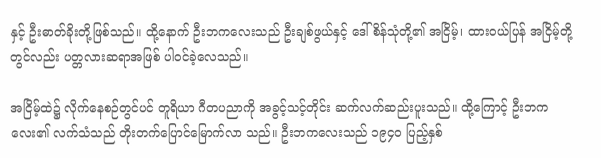နှင့် ဦးဓာတ်ခိုးတို့ဖြစ်သည်။ ထို့နောက် ဦးဘကလေးသည် ဦးချစ်ဖွယ်နှင့် ဒေါ်စိန်သုံတို့၏ အငြိမ့်၊ ထားဝယ်ပြန် အငြိမ့်တို့တွင်လည်း ပတ္တလားဆရာအဖြစ် ပါဝင်ခဲ့လေသည်။

အငြိမ့်ထဲ၌ လိုက်နေစဉ်တွင်ပင် တူရိယာ ဂီတပညာကို အခွင့်သင့်တိုင်း ဆက်လက်ဆည်းပူးသည်။ ထို့ကြောင့် ဦးဘကလေး၏ လက်သံသည် တိုးတက်ပြောင်မြောက်လာ သည်။ ဦးဘကလေးသည် ၁၉၄ဝ ပြည့်နှစ်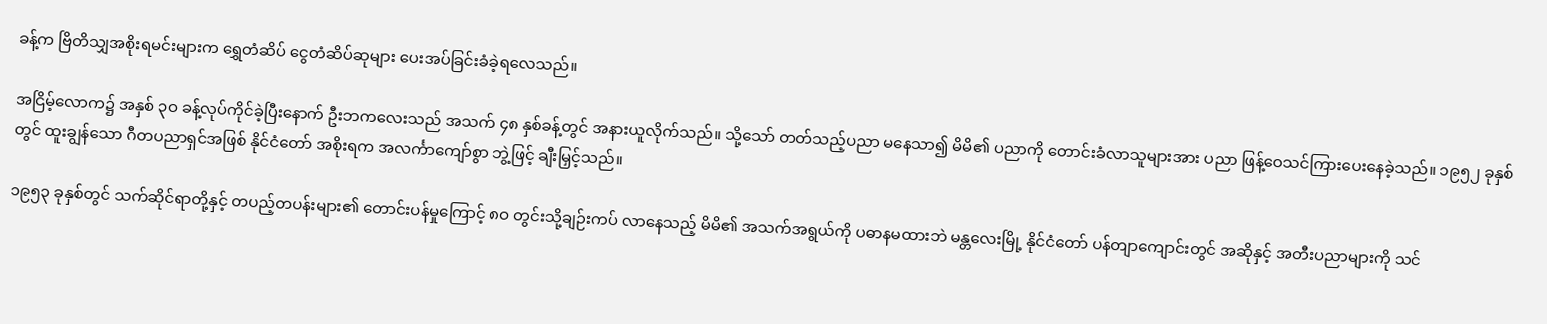ခန့်က ဗြိတိသျှအစိုးရမင်းများက ရွှေတံဆိပ် ငွေတံဆိပ်ဆုများ ပေးအပ်ခြင်းခံခဲ့ရလေသည်။

အငြိမ့်လောက၌ အနှစ် ၃ဝ ခန့်လုပ်ကိုင်ခဲ့ပြီးနောက် ဦးဘကလေးသည် အသက် ၄၈ နှစ်ခန့်တွင် အနားယူလိုက်သည်။ သို့သော် တတ်သည့်ပညာ မနေသာ၍ မိမိ၏ ပညာကို တောင်းခံလာသူများအား ပညာ ဖြန့်ဝေသင်ကြားပေးနေခဲ့သည်။ ၁၉၅၂ ခုနှစ်တွင် ထူးချွန်သော ဂီတပညာရှင်အဖြစ် နိုင်ငံတော် အစိုးရက အလင်္ကာကျော်စွာ ဘွဲ့ဖြင့် ချီးမြှင့်သည်။

၁၉၅၃ ခုနှစ်တွင် သက်ဆိုင်ရာတို့နှင့် တပည့်တပန်းများ၏ တောင်းပန်မှုကြောင့် ၈ဝ တွင်းသို့ချဉ်းကပ် လာနေသည့် မိမိ၏ အသက်အရွယ်ကို ပဓာနမထားဘဲ မန္တလေးမြို့ နိုင်ငံတော် ပန်တျာကျောင်းတွင် အဆိုနှင့် အတီးပညာများကို သင်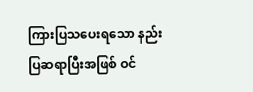ကြားပြသပေးရသော နည်းပြဆရာပြီးအဖြစ် ဝင်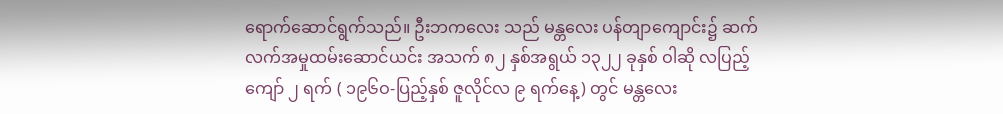ရောက်ဆောင်ရွက်သည်။ ဦးဘကလေး သည် မန္တလေး ပန်တျာကျောင်း၌ ဆက်လက်အမှုထမ်းဆောင်ယင်း အသက် ၈၂ နှစ်အရွယ် ၁၃၂၂ ခုနှစ် ဝါဆို လပြည့်ကျော် ၂ ရက် ( ၁၉၆ဝ-ပြည့်နှစ် ဇူလိုင်လ ၉ ရက်နေ့) တွင် မန္တလေး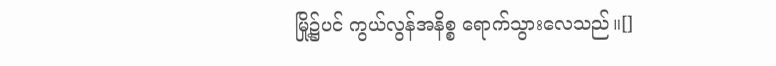မြို့၌ပင် ကွယ်လွန်အနိစ္စ ရောက်သွားလေသည်။[]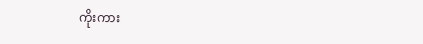ကိုးကား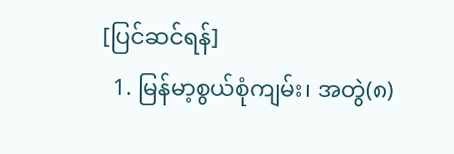[ပြင်ဆင်ရန်]
  1. မြန်မာ့စွယ်စုံကျမ်း၊ အတွဲ(၈)